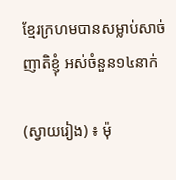ខ្មែរក្រហមបានសម្លាប់សាច់ញាតិខ្ញុំ អស់ចំនួន១៤នាក់

(ស្វាយរៀង) ៖ ម៉ុ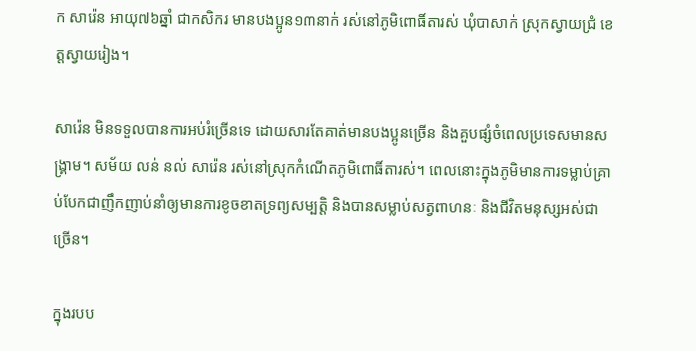ក សារ៉េន អាយុ៧៦ឆ្នាំ ជាកសិករ មានបងប្អូន១៣នាក់ រស់នៅភូមិពោធិ៍តារស់ ឃុំបាសាក់ ស្រុកស្វាយជ្រំ ខេត្តស្វាយរៀង។

សារ៉េន មិនទទួលបានការអប់រំច្រើនទេ ដោយសារតែគាត់មានបងប្អូនច្រើន និងគួបផ្សំចំពេលប្រទេសមានសង្រ្គាម។ សម័យ លន់ នល់ សារ៉េន រស់នៅស្រុកកំណើតភូមិពោធិ៍តារស់។ ពេលនោះក្នុងភូមិមានការទម្លាប់គ្រាប់បែកជាញឹកញាប់នាំឲ្យមានការខូចខាតទ្រព្យសម្បត្តិ និងបានសម្លាប់សត្វពាហនៈ និងជីវិតមនុស្សអស់ជាច្រើន។

ក្នុងរបប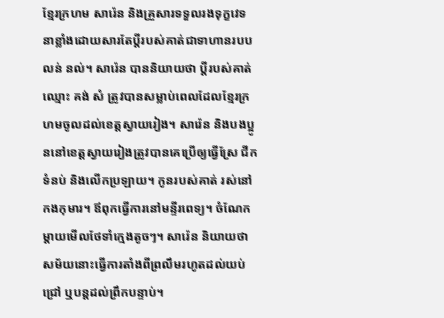ខ្មែរក្រហម សារ៉េន និងគ្រួសារទទួលរងទុក្ខវេទនាខ្លាំងដោយសារតែប្តីរបស់គាត់ជាទាហានរបប លន់ នល់។ សារ៉េន បាននិយាយថា ប្តីរបស់គាត់ ឈ្មោះ គង់ សំ ត្រូវបានសម្លាប់ពេលដែលខ្មែរក្រហមចូលដល់ខេត្តស្វាយរៀង។ សារ៉េន និងបងប្អូននៅខេត្តស្វាយរៀងត្រូវបានគេប្រើឲ្យធ្វើស្រែ ជីកទំនប់ និងលើកប្រឡាយ។ កូនរបស់គាត់ រស់នៅកងកុមារ។ ឪពុកធ្វើការនៅមន្ទីរពេទ្យ។ ចំណែកម្តាយមើលថែទាំក្មេងតូចៗ។ សារ៉េន និយាយថាសម័យនោះធ្វើការតាំងពីព្រលឹមរហូតដល់យប់ជ្រៅ ឬបន្តដល់ព្រឹកបន្ទាប់។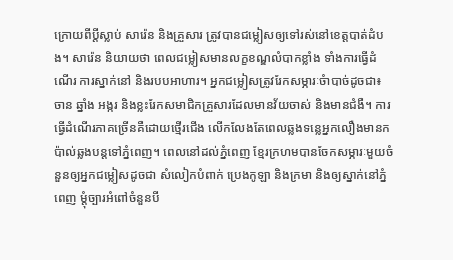ក្រោយពីប្តីស្លាប់ សារ៉េន និងគ្រួសារ ត្រូវបានជម្លៀសឲ្យទៅរស់នៅខេត្តបាត់ដំបង។ សារ៉េន និយាយថា ពេលជម្លៀសមានលក្ខខណ្ឌលំបាកខ្លាំង ទាំងការធ្វើដំណើរ ការស្នាក់នៅ និងរបបអាហារ។ អ្នកជម្លៀសត្រូវរែកសម្ភារៈចំាបាច់ដូចជា៖ ចាន ឆ្នាំង អង្ករ និងខ្លះរែកសមាជិកគ្រួសារដែលមានវ័យចាស់ និងមានជំងឺ។ ការធ្វើដំណើរភាគច្រើនគឺដោយថ្មើរជើង លើកលែងតែពេលឆ្លងទន្លេអ្នកលឿងមានកប៉ាល់ឆ្លងបន្តទៅភ្នំពេញ។ ពេលនៅដល់ភ្នំពេញ ខ្មែរក្រហមបានចែកសម្ភារៈមួយចំនួនឲ្យអ្នកជម្លៀសដូចជា សំលៀកបំពាក់ ប្រេងកូឡា និងក្រមា និងឲ្យស្នាក់នៅភ្នំពេញ ម្តុំច្បារអំពៅចំនួនបី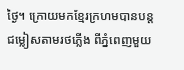ថ្ងៃ។ ក្រោយមកខ្មែរក្រហមបានបន្តជម្លៀសតាមរថភ្លើង ពីភ្នំពេញមួយ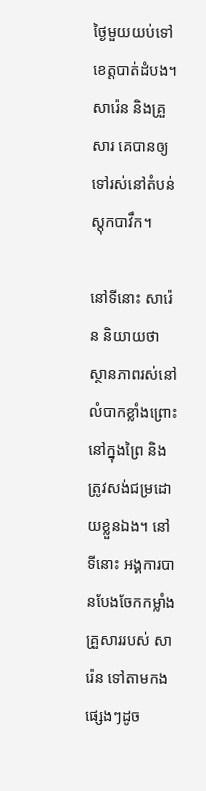ថ្ងៃមួយយប់ទៅខេត្តបាត់ដំបង។ សារ៉េន និងគ្រួសារ គេបានឲ្យទៅរស់នៅតំបន់ស្តុកបាវឹក។

នៅទីនោះ សារ៉េន និយាយថា ស្ថានភាពរស់នៅលំបាកខ្លាំងព្រោះនៅក្នុងព្រៃ និងត្រូវសង់ជម្រដោយខ្លួនឯង។ នៅទីនោះ អង្គការបានបែងចែកកម្លាំងគ្រួសាររបស់ សារ៉េន ទៅតាមកងផ្សេងៗដូច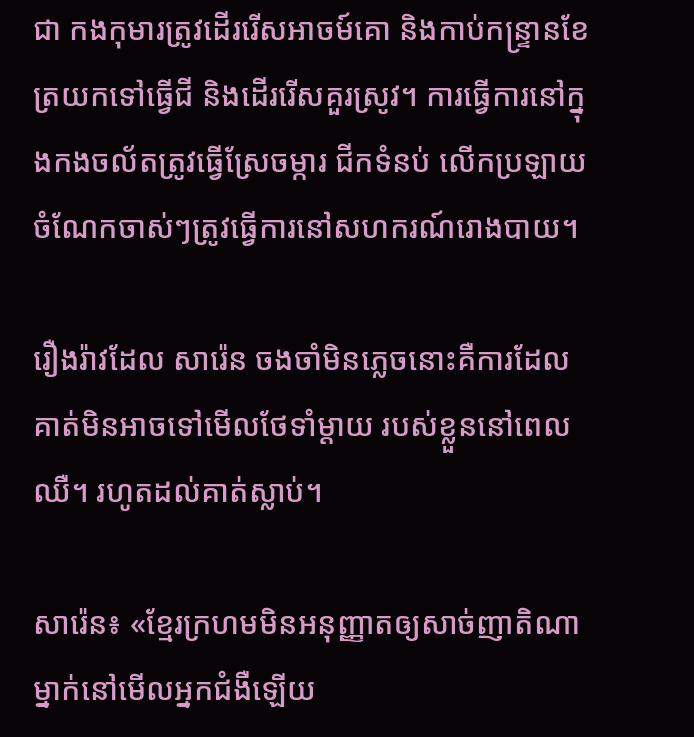ជា កងកុមារត្រូវដើររើសអាចម៍គោ និងកាប់កន្ទ្រានខែត្រយកទៅធ្វើជី និងដើររើសគួរស្រូវ។ ការធ្វើការនៅក្នុងកងចល័តត្រូវធ្វើស្រែចម្ការ ជីកទំនប់ លើកប្រឡាយ ចំណែកចាស់ៗត្រូវធ្វើការនៅសហករណ៍រោងបាយ។

រឿងរ៉ាវដែល សារ៉េន ចងចាំមិនភ្លេចនោះគឺការដែលគាត់មិនអាចទៅមើលថែទាំម្តាយ របស់ខ្លួននៅពេលឈឺ។ រហូតដល់គាត់ស្លាប់។

សារ៉េន៖ «ខ្មែរក្រហមមិនអនុញ្ញាតឲ្យសាច់ញាតិណាម្នាក់នៅមើលអ្នកជំងឺឡើយ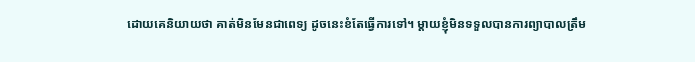ដោយគេនិយាយថា គាត់មិនមែនជាពេទ្យ ដូចនេះខំតែធ្វើការទៅ។ ម្តាយខ្ញុំមិនទទួលបានការព្យាបាលត្រឹម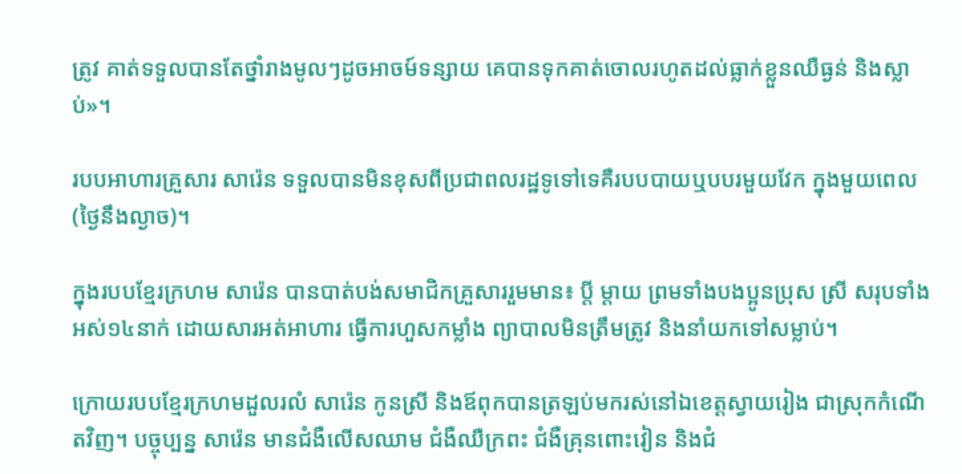ត្រូវ គាត់ទទួលបានតែថ្នាំរាងមូលៗដូចអាចម៍ទន្សាយ គេបានទុកគាត់ចោលរហូតដល់ធ្លាក់ខ្លួនឈឺធ្ងន់ និងស្លាប់»។

របបអាហារគ្រួសារ សារ៉េន ទទួលបានមិនខុសពីប្រជាពលរដ្ឋទូទៅទេគឺរបបបាយឬបបរមួយវែក ក្នុងមួយពេល(ថ្ងៃនឹងល្ងាច)។

ក្នុងរបបខ្មែរក្រហម សារ៉េន បានបាត់បង់សមាជិកគ្រួសាររួមមាន៖ ប្តី ម្តាយ ព្រមទាំងបងប្អូនប្រុស ស្រី សរុបទាំងអស់១៤នាក់ ដោយសារអត់អាហារ ធ្វើការហួសកម្លាំង ព្យាបាលមិនត្រឹមត្រូវ និងនាំយកទៅសម្លាប់។

ក្រោយរបបខ្មែរក្រហមដួលរលំ សារ៉េន កូនស្រី និងឪពុកបានត្រឡប់មករស់នៅឯខេត្តស្វាយរៀង ជាស្រុកកំណើតវិញ។ បច្ចុប្បន្ន សារ៉េន មានជំងឺលើសឈាម ជំងឺឈឺក្រពះ ជំងឺគ្រុនពោះវៀន និងជំ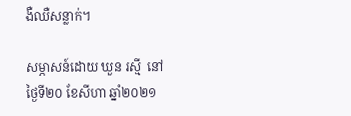ងឺឈឺសន្លាក់។

សម្ភាសន៍ដោយ ឃួន រស្មី  នៅថ្ងៃទី២០ ខែសីហា ឆ្នាំ២០២១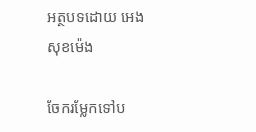អត្ថបទដោយ អេង សុខម៉េង

ចែករម្លែកទៅប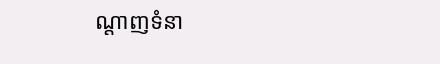ណ្តាញទំនា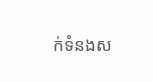ក់ទំនងស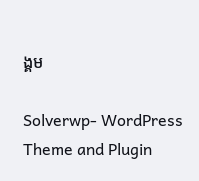ង្គម

Solverwp- WordPress Theme and Plugin